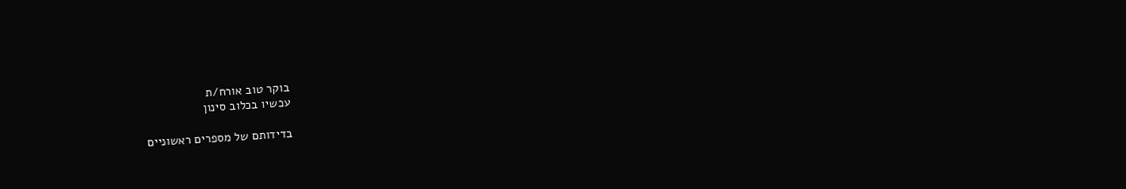בוקר טוב אורח/ת
עכשיו בכלוב סינון

בדידותם של מספרים ראשוניים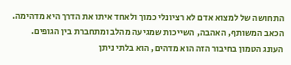התחושה של למצוא אדם לא רציונלי כמוך ולאחד איתו את הדרך היא מדהימה. הכאב המשותף, האהבה, השייכות שמגיעה מהלב ומתחברת בין הגופים. העונג הטמון בחיבור הזה הוא מדהים, הוא בלתי ניתן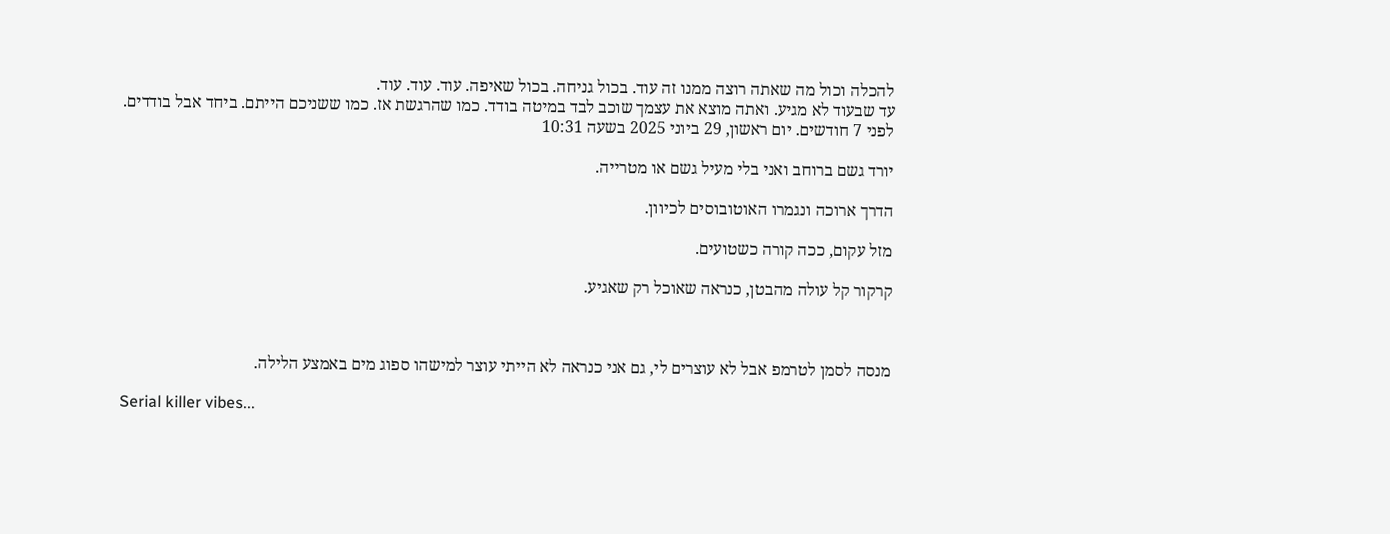להכלה וכול מה שאתה רוצה ממנו זה עוד. בכול גניחה. בכול שאיפה. עוד. עוד. עוד.
עד שבעוד לא מגיע. ואתה מוצא את עצמך שוכב לבד במיטה בודד. כמו שהרגשת אז. כמו ששניכם הייתם. ביחד אבל בודדים.
לפני 7 חודשים. יום ראשון, 29 ביוני 2025 בשעה 10:31

יורד גשם ברוחב ואני בלי מעיל גשם או מטרייה.

הדרך ארוכה ונגמרו האוטובוסים לכיוון.

מזל עקום, ככה קורה כשטועים.

קרקור קל עולה מהבטן, כנראה שאוכל רק שאגיע.



מנסה לסמן לטרמפ אבל לא עוצרים לי, גם אני כנראה לא הייתי עוצר למישהו ספוג מים באמצע הלילה.

Serial killer vibes...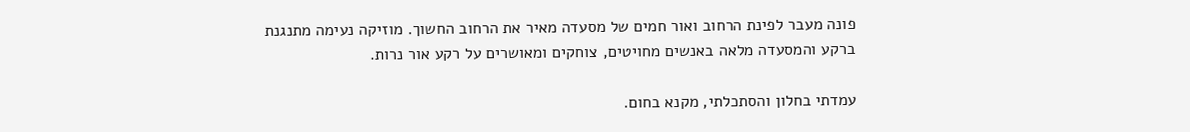פונה מעבר לפינת הרחוב ואור חמים של מסעדה מאיר את הרחוב החשוך. מוזיקה נעימה מתנגנת ברקע והמסעדה מלאה באנשים מחויטים, צוחקים ומאושרים על רקע אור נרות.

עמדתי בחלון והסתכלתי, מקנא בחום.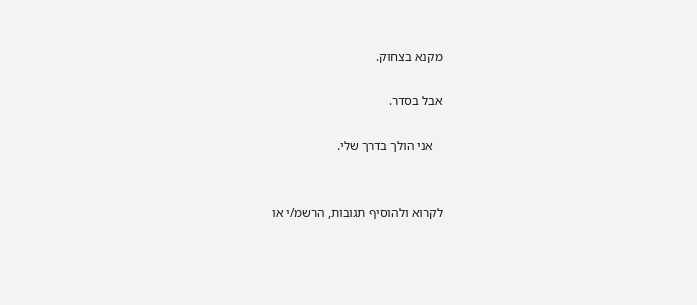מקנא בצחוק.

אבל בסדר.

   אני הולך בדרך שלי.


לקרוא ולהוסיף תגובות, הרשמ/י או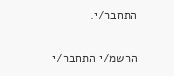התחבר/י.

הרשמ/י התחבר/י